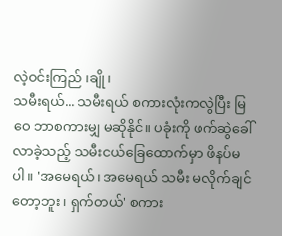လဲ့ဝင်းကြည် ၊ချို၊
သမီးရယ်... သမီးရယ် စကားလုံးကလွဲပြီး မြဝေ ဘာစကားမျှ မဆိုနိုင်။ ပခုံးကို ဖက်ဆွဲခေါ်လာခဲ့သည့် သမီးငယ်ခြေထောက်မှာ ဖိနပ်မပါ။ 'အမေရယ်၊ အမေရယ် သမီး မလိုက်ချင်တော့ဘူး၊ ရှက်တယ်' စကား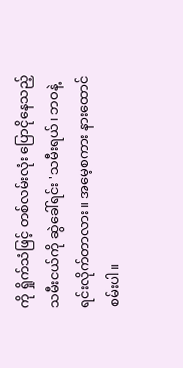ကို ရှိုက်သံဖြင့် တစ်လမ်းလုံး ပြောငိုနေသည့် သမီးငယ်ကို ဆွဲခေါ်ရင်း 'သမီးရယ်၊ ဘဝနဲ့ ရင်းလိုက်တာလား။ အမေ့စကား နားထောင်စမ်းပါ။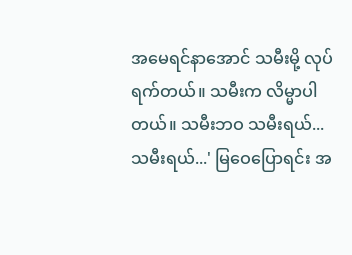အမေရင်နာအောင် သမီးမို့ လုပ်ရက်တယ်။ သမီးက လိမ္မာပါတယ်။ သမီးဘဝ သမီးရယ်...သမီးရယ်...' မြဝေပြောရင်း အ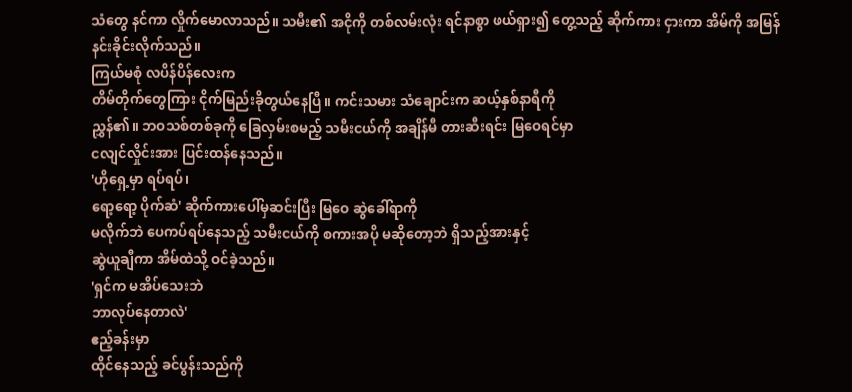သံတွေ နင်ကာ လှိုက်မောလာသည်။ သမီး၏ အငိုကို တစ်လမ်းလုံး ရင်နာစွာ ဖယ်ရှား၍ တွေ့သည့် ဆိုက်ကား ငှားကာ အိမ်ကို အမြန်နင်းခိုင်းလိုက်သည်။
ကြယ်မစုံ လပိန်ပိန်လေးက
တိမ်တိုက်တွေကြား ငိုက်မြည်းခိုတွယ်နေပြီ။ ကင်းသမား သံချောင်းက ဆယ့်နှစ်နာရီကို
ညွှန်၏။ ဘဝသစ်တစ်ခုကို ခြေလှမ်းစမည့် သမီးငယ်ကို အချိန်မီ တားဆီးရင်း မြဝေရင်မှာ
ငလျင်လှိုင်းအား ပြင်းထန်နေသည်။
'ဟိုရှေ့မှာ ရပ်ရပ်၊
ရော့ရော့ ပိုက်ဆံ' ဆိုက်ကားပေါ်မှဆင်းပြီး မြဝေ ဆွဲခေါ်ရာကို
မလိုက်ဘဲ ပေကပ်ရပ်နေသည့် သမီးငယ်ကို စကားအပို မဆိုတော့ဘဲ ရှိသည့်အားနှင့်
ဆွဲယူချီကာ အိမ်ထဲသို့ ဝင်ခဲ့သည်။
'ရှင်က မအိပ်သေးဘဲ
ဘာလုပ်နေတာလဲ'
ဧည့်ခန်းမှာ
ထိုင်နေသည့် ခင်ပွန်းသည်ကို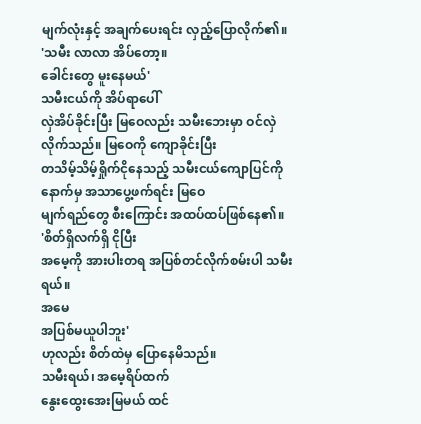မျက်လုံးနှင့် အချက်ပေးရင်း လှည့်ပြောလိုက်၏။
'သမီး လာလာ အိပ်တော့။
ခေါင်းတွေ မူးနေမယ်'
သမီးငယ်ကို အိပ်ရာပေါ်
လှဲအိပ်ခိုင်းပြီး မြဝေလည်း သမီးဘေးမှာ ဝင်လှဲလိုက်သည်။ မြဝေကို ကျောခိုင်းပြီး
တသိမ့်သိမ့်ရှိုက်ငိုနေသည့် သမီးငယ်ကျောပြင်ကို နောက်မှ အသာပွေ့ဖက်ရင်း မြဝေ
မျက်ရည်တွေ စီးကြောင်း အထပ်ထပ်ဖြစ်နေ၏။
'စိတ်ရှိလက်ရှိ ငိုပြီး
အမေ့ကို အားပါးတရ အပြစ်တင်လိုက်စမ်းပါ သမီးရယ်။
အမေ
အပြစ်မယူပါဘူး'
ဟုလည်း စိတ်ထဲမှ ပြောနေမိသည်။
သမီးရယ်၊ အမေ့ရိပ်ထက်
နွေးထွေးအေးမြမယ် ထင်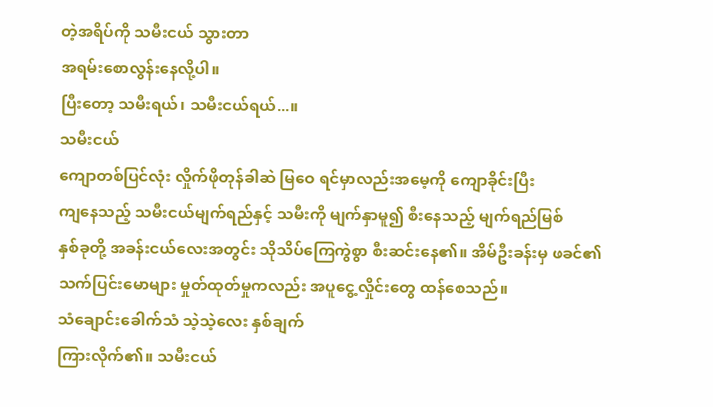တဲ့အရိပ်ကို သမီးငယ် သွားတာ
အရမ်းစောလွန်းနေလို့ပါ။
ပြီးတော့ သမီးရယ်၊ သမီးငယ်ရယ်...။
သမီးငယ်
ကျောတစ်ပြင်လုံး လှိုက်ဖိုတုန်ခါဆဲ မြဝေ ရင်မှာလည်းအမေ့ကို ကျောခိုင်းပြီး
ကျနေသည့် သမီးငယ်မျက်ရည်နှင့် သမီးကို မျက်နှာမူ၍ စီးနေသည့် မျက်ရည်မြစ်
နှစ်ခုတို့ အခန်းငယ်လေးအတွင်း သိုသိပ်ကြေကွဲစွာ စီးဆင်းနေ၏။ အိမ်ဦးခန်းမှ ဖခင်၏
သက်ပြင်းမောများ မှုတ်ထုတ်မှုကလည်း အပူငွေ့လှိုင်းတွေ ထန်စေသည်။
သံချောင်းခေါက်သံ သဲ့သဲ့လေး နှစ်ချက်
ကြားလိုက်၏။ သမီးငယ်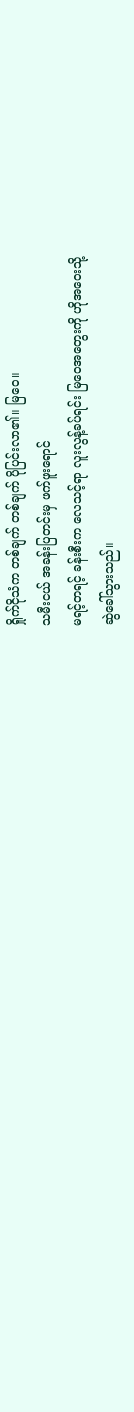ရှိုက်ငိုသံက တစ်ချက် တစ်ချက် ပိုပြင်းလာ၏။ မြဝေ။
သမီးငယ် အခန်းပြတင်းမှ ဖက်ဖူးရောင်
မရင့်တရင့် ခန်းစီးက လေသင့်ရာ လူးလွန့်ခပ်ရင်း မြဝေအတွေးကို ဟိုအဝေးသို့
ဆွဲခေါ်သွားသည်။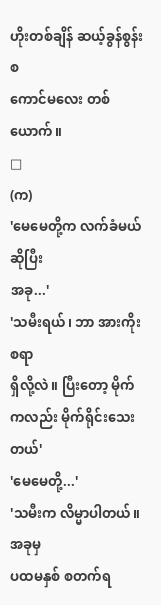ဟိုးတစ်ချိန် ဆယ့်ခွန်စွန်းစ
ကောင်မလေး တစ်ယောက်။
□
(က)
'မေမေတို့က လက်ခံမယ်ဆိုပြီး
အခု...'
'သမီးရယ်၊ ဘာ အားကိုးစရာ
ရှိလို့လဲ။ ပြီးတော့ မိုက်ကလည်း မိုက်ရိုင်းသေးတယ်'
'မေမေတို့...'
'သမီးက လိမ္မာပါတယ်။ အခုမှ
ပထမနှစ် စတက်ရ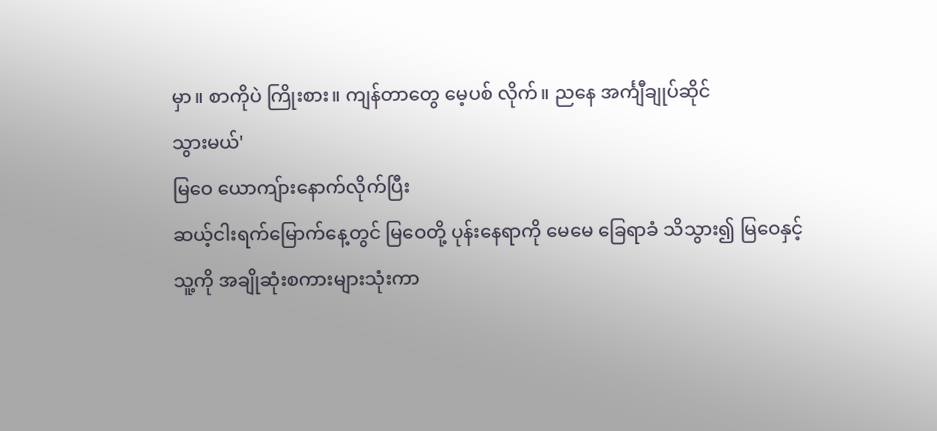မှာ။ စာကိုပဲ ကြိုးစား။ ကျန်တာတွေ မေ့ပစ် လိုက်။ ညနေ အင်္ကျီချုပ်ဆိုင်
သွားမယ်'
မြဝေ ယောကျ်ားနောက်လိုက်ပြီး
ဆယ့်ငါးရက်မြောက်နေ့တွင် မြဝေတို့ ပုန်းနေရာကို မေမေ ခြေရာခံ သိသွား၍ မြဝေနှင့်
သူ့ကို အချိုဆုံးစကားများသုံးကာ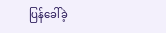ပြန်ခေါ်ခဲ့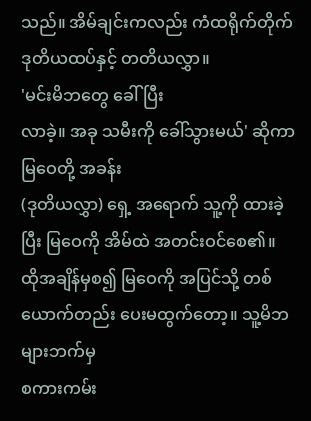သည်။ အိမ်ချင်းကလည်း ကံထရိုက်တိုက်
ဒုတိယထပ်နှင့် တတိယလွှာ။
'မင်းမိဘတွေ ခေါ်ပြီး
လာခဲ့။ အခု သမီးကို ခေါ်သွားမယ်' ဆိုကာ မြဝေတို့ အခန်း
(ဒုတိယလွှာ) ရှေ့ အရောက် သူ့ကို ထားခဲ့ပြီး မြဝေကို အိမ်ထဲ အတင်းဝင်စေ၏။
ထိုအချိန်မှစ၍ မြဝေကို အပြင်သို့ တစ်ယောက်တည်း ပေးမထွက်တော့။ သူ့မိဘများဘက်မှ
စကားကမ်း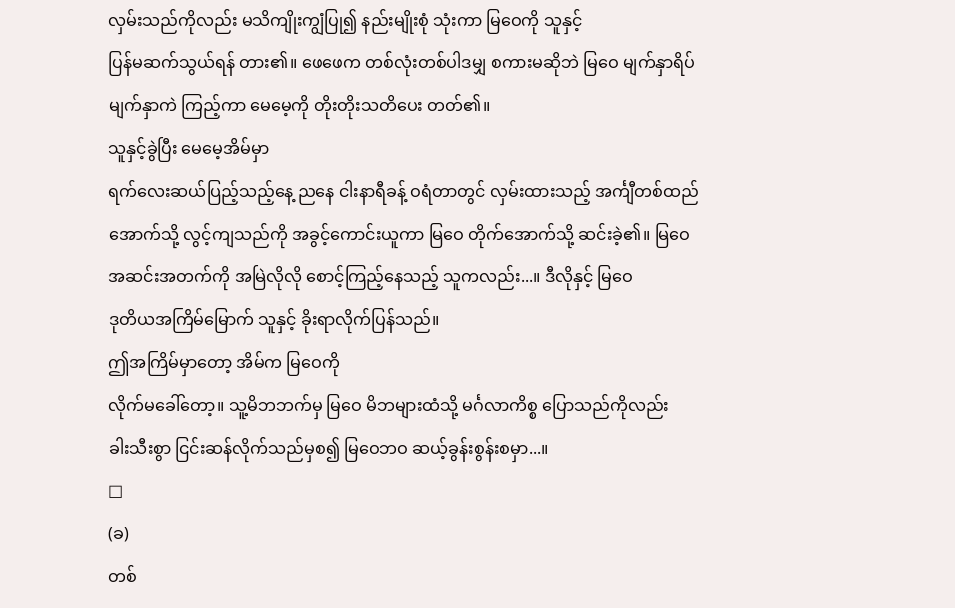လှမ်းသည်ကိုလည်း မသိကျိုးကျွံပြု၍ နည်းမျိုးစုံ သုံးကာ မြဝေကို သူနှင့်
ပြန်မဆက်သွယ်ရန် တား၏။ ဖေဖေက တစ်လုံးတစ်ပါဒမျှ စကားမဆိုဘဲ မြဝေ မျက်နှာရိပ်
မျက်နှာကဲ ကြည့်ကာ မေမေ့ကို တိုးတိုးသတိပေး တတ်၏။
သူနှင့်ခွဲပြီး မေမေ့အိမ်မှာ
ရက်လေးဆယ်ပြည့်သည့်နေ့ ညနေ ငါးနာရီခန့် ဝရံတာတွင် လှမ်းထားသည့် အင်္ကျီတစ်ထည်
အောက်သို့ လွင့်ကျသည်ကို အခွင့်ကောင်းယူကာ မြဝေ တိုက်အောက်သို့ ဆင်းခဲ့၏။ မြဝေ
အဆင်းအတက်ကို အမြဲလိုလို စောင့်ကြည့်နေသည့် သူကလည်း...။ ဒီလိုနှင့် မြဝေ
ဒုတိယအကြိမ်မြောက် သူနှင့် ခိုးရာလိုက်ပြန်သည်။
ဤအကြိမ်မှာတော့ အိမ်က မြဝေကို
လိုက်မခေါ်တော့။ သူ့မိဘဘက်မှ မြဝေ မိဘများထံသို့ မင်္ဂလာကိစ္စ ပြောသည်ကိုလည်း
ခါးသီးစွာ ငြင်းဆန်လိုက်သည်မှစ၍ မြဝေဘဝ ဆယ့်ခွန်းစွန်းစမှာ...။
□
(ခ)
တစ်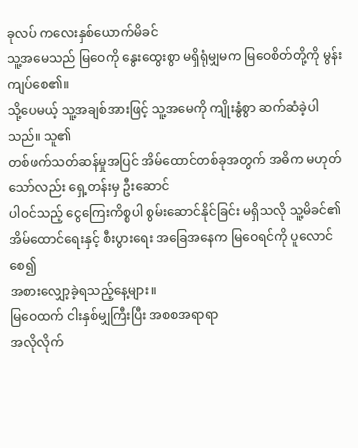ခုလပ် ကလေးနှစ်ယောက်မိခင်
သူ့အမေသည် မြဝေကို နွေးထွေးစွာ မရှိရုံမျှမက မြဝေစိတ်တို့ကို မွန်းကျပ်စေ၏။
သို့ပေမယ့် သူ့အချစ်အားဖြင့် သူ့အမေကို ကျိုးနွံစွာ ဆက်ဆံခဲ့ပါသည်။ သူ၏
တစ်ဖက်သတ်ဆန်မှုအပြင် အိမ်ထောင်တစ်ခုအတွက် အဓိက မဟုတ်သော်လည်း ရှေ့တန်းမှ ဦးဆောင်
ပါဝင်သည့် ငွေကြေးကိစ္စပါ စွမ်းဆောင်နိုင်ခြင်း မရှိသလို သူ့မိခင်၏
အိမ်ထောင်ရေးနှင့် စီးပွားရေး အခြေအနေက မြဝေရင်ကို ပူလောင်စေ၍
အစားလျှော့ခဲ့ရသည့်နေ့များ။
မြဝေထက် ငါးနှစ်မျှကြီးပြီး အစစအရာရာ
အလိုလိုက်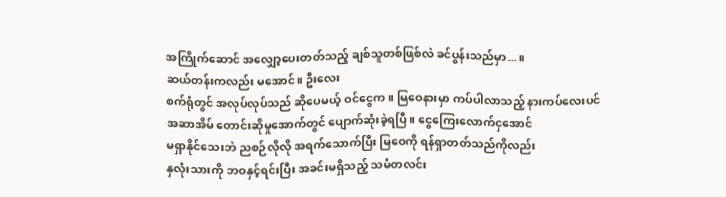အကြိုက်ဆောင် အလျှော့ပေးတတ်သည့် ချစ်သူတစ်ဖြစ်လဲ ခင်ပွန်းသည်မှာ...။
ဆယ်တန်းကလည်း မအောင်။ ဦးလေး
စက်ရုံတွင် အလုပ်လုပ်သည် ဆိုပေမယ့် ဝင်ငွေက။ မြဝေနားမှာ ကပ်ပါလာသည့် နားကပ်လေးပင်
အဆာအိမ် တောင်းဆိုမှုအောက်တွင် ပျောက်ဆုံးခဲ့ရပြီ။ ငွေကြေးလောက်ငှအောင်
မရှာနိုင်သေးဘဲ ညစဉ်လိုလို အရက်သောက်ပြီး မြဝေကို ရန်ရှာတတ်သည်ကိုလည်း
နှလုံးသားကို ဘဝနှင့်ရင်းပြီး အခင်းမရှိသည့် သမံတလင်း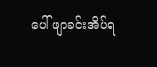ပေါ် ဖျာခင်းအိပ်ရ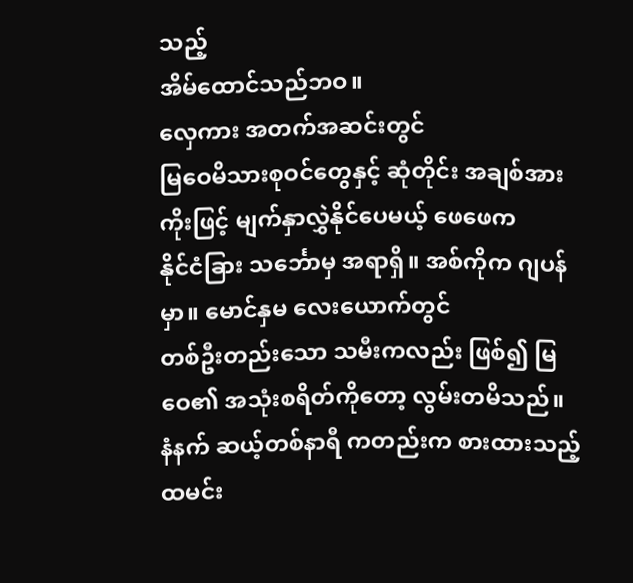သည့်
အိမ်ထောင်သည်ဘဝ။
လှေကား အတက်အဆင်းတွင်
မြဝေမိသားစုဝင်တွေနှင့် ဆုံတိုင်း အချစ်အားကိုးဖြင့် မျက်နှာလွှဲနိုင်ပေမယ့် ဖေဖေက
နိုင်ငံခြား သင်္ဘောမှ အရာရှိ။ အစ်ကိုက ဂျပန်မှာ။ မောင်နှမ လေးယောက်တွင်
တစ်ဦးတည်းသော သမီးကလည်း ဖြစ်၍ မြဝေ၏ အသုံးစရိတ်ကိုတော့ လွမ်းတမိသည်။
နံနက် ဆယ့်တစ်နာရီ ကတည်းက စားထားသည့်
ထမင်း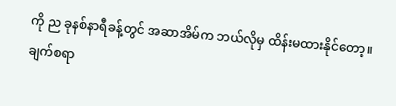ကို ည ခုနစ်နာရီခန့်တွင် အဆာအိမ်က ဘယ်လိုမှ ထိန်းမထားနိုင်တော့။ ချက်စရာ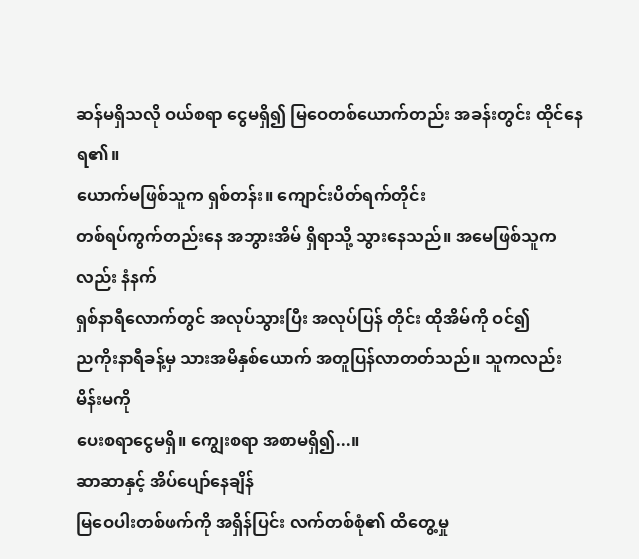ဆန်မရှိသလို ဝယ်စရာ ငွေမရှိ၍ မြဝေတစ်ယောက်တည်း အခန်းတွင်း ထိုင်နေရ၏။
ယောက်မဖြစ်သူက ရှစ်တန်း။ ကျောင်းပိတ်ရက်တိုင်း
တစ်ရပ်ကွက်တည်းနေ အဘွားအိမ် ရှိရာသို့ သွားနေသည်။ အမေဖြစ်သူကလည်း နံနက်
ရှစ်နာရီလောက်တွင် အလုပ်သွားပြီး အလုပ်ပြန် တိုင်း ထိုအိမ်ကို ဝင်၍
ညကိုးနာရီခန့်မှ သားအမိနှစ်ယောက် အတူပြန်လာတတ်သည်။ သူကလည်း မိန်းမကို
ပေးစရာငွေမရှိ။ ကျွေးစရာ အစာမရှိ၍...။
ဆာဆာနှင့် အိပ်ပျော်နေချိန်
မြဝေပါးတစ်ဖက်ကို အရှိန်ပြင်း လက်တစ်စုံ၏ ထိတွေ့မှု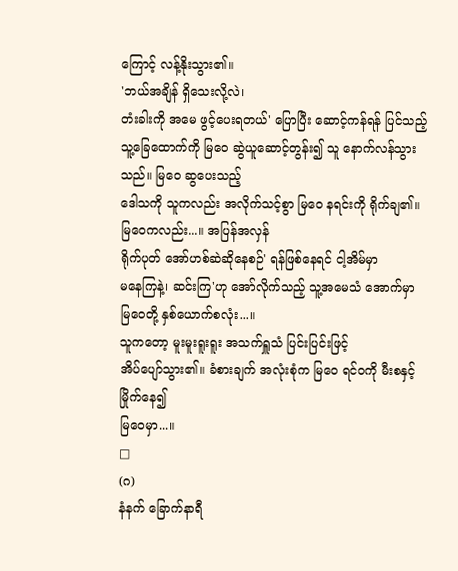ကြောင့် လန့်နိုးသွား၏။
'ဘယ်အချိန် ရှိသေးလို့လဲ၊
တံးခါးကို အမေ ဖွင့်ပေးရတယ်' ပြောပြီး ဆောင့်ကန်ရန် ပြင်သည့်
သူ့ခြေထောက်ကို မြဝေ ဆွဲယူဆောင့်တွန်း၍ သူ နောက်လန်သွားသည်။ မြဝေ ဆွပေးသည့်
ဒေါသကို သူကလည်း အလိုက်သင့်စွာ မြဝေ နရင်းကို ရိုက်ချ၏။ မြဝေကလည်း...။ အပြန်အလှန်
ရိုက်ပုတ် အော်ဟစ်ဆဲဆိုနေစဉ်' ရန်ဖြစ်နေရင် ငါ့အိမ်မှာ
မနေကြနဲ့၊ ဆင်းကြ'ဟု အော်လိုက်သည့် သူ့အမေသံ အောက်မှာ
မြဝေတို့ နှစ်ယောက်စလုံး...။
သူကတော့ မူးမူးရူးရူး အသက်ရှူသံ ပြင်းပြင်းဖြင့်
အိပ်ပျော်သွား၏။ ခံစားချက် အလုံးစုံက မြဝေ ရင်ဝကို မီးစနှင့် မြိုက်နေ၍
မြဝေမှာ...။
□
(ဂ)
နံနက် ခြောက်နာရီ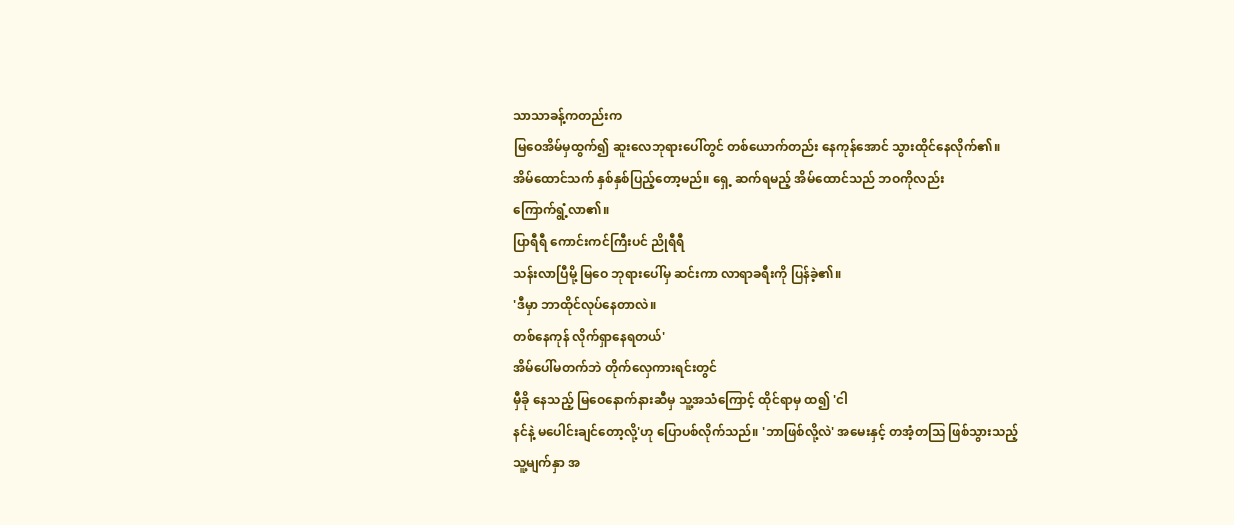သာသာခန့်ကတည်းက
မြဝေအိမ်မှထွက်၍ ဆူးလေဘုရားပေါ်တွင် တစ်ယောက်တည်း နေကုန်အောင် သွားထိုင်နေလိုက်၏။
အိမ်ထောင်သက် နှစ်နှစ်ပြည့်တော့မည်။ ရှေ့ ဆက်ရမည့် အိမ်ထောင်သည် ဘဝကိုလည်း
ကြောက်ရွံ့လာ၏။
ပြာရီရီ ကောင်းကင်ကြီးပင် ညိုရီရီ
သန်းလာပြီမို့ မြဝေ ဘုရားပေါ်မှ ဆင်းကာ လာရာခရီးကို ပြန်ခဲ့၏။
'ဒီမှာ ဘာထိုင်လုပ်နေတာလဲ။
တစ်နေကုန် လိုက်ရှာနေရတယ်'
အိမ်ပေါ်မတက်ဘဲ တိုက်လှေကားရင်းတွင်
မှီခို နေသည့် မြဝေနောက်နားဆီမှ သူ့အသံကြောင့် ထိုင်ရာမှ ထ၍ 'ငါ
နင်နဲ့ မပေါင်းချင်တော့လို့'ဟု ပြောပစ်လိုက်သည်။ 'ဘာဖြစ်လို့လဲ' အမေးနှင့် တအံ့တသြ ဖြစ်သွားသည့်
သူ့မျက်နှာ အ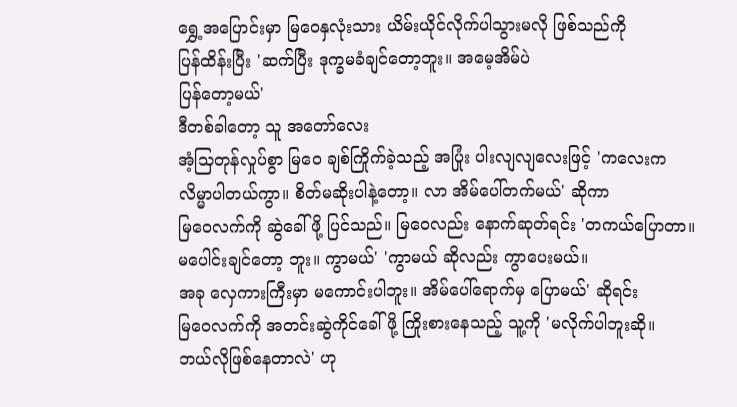ရွှေ့အပြောင်းမှာ မြဝေနှလုံးသား ယိမ်းယိုင်လိုက်ပါသွားမလို ဖြစ်သည်ကို
ပြန်ထိန်းပြီး 'ဆက်ပြီး ဒုက္ခမခံချင်တော့ဘူး။ အမေ့အိမ်ပဲ
ပြန်တော့မယ်'
ဒီတစ်ခါတော့ သူ အတော်လေး
အံ့သြတုန်လှုပ်စွာ မြဝေ ချစ်ကြိုက်ခဲ့သည့် အပြုံး ပါးလျလျလေးဖြင့် 'ကလေးက
လိမ္မာပါတယ်ကွာ။ စိတ်မဆိုးပါနဲ့တော့။ လာ အိမ်ပေါ်တက်မယ်' ဆိုကာ
မြဝေလက်ကို ဆွဲခေါ်ဖို့ ပြင်သည်။ မြဝေလည်း နောက်ဆုတ်ရင်း 'တကယ်ပြောတာ။
မပေါင်းချင်တော့ ဘူး။ ကွာမယ်' 'ကွာမယ် ဆိုလည်း ကွာပေးမယ်။
အခု လှေကားကြီးမှာ မကောင်းပါဘူး။ အိမ်ပေါ်ရောက်မှ ပြောမယ်' ဆိုရင်း
မြဝေလက်ကို အတင်းဆွဲကိုင်ခေါ်ဖို့ ကြိုးစားနေသည့် သူ့ကို 'မလိုက်ပါဘူးဆို။
ဘယ်လိုဖြစ်နေတာလဲ' ဟု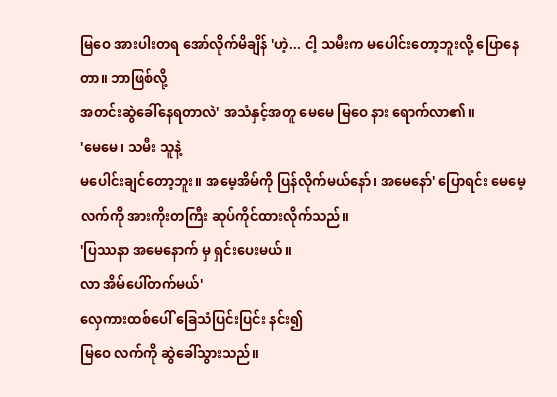မြဝေ အားပါးတရ အော်လိုက်မိချိန် 'ဟဲ့... ငါ့ သမီးက မပေါင်းတော့ဘူးလို့ ပြောနေတာ။ ဘာဖြစ်လို့
အတင်းဆွဲခေါ်နေရတာလဲ' အသံနှင့်အတူ မေမေ မြဝေ နား ရောက်လာ၏။
'မေမေ၊ သမီး သူနဲ့
မပေါင်းချင်တော့ဘူး။ အမေ့အိမ်ကို ပြန်လိုက်မယ်နော်၊ အမေနော်' ပြောရင်း မေမေ့လက်ကို အားကိုးတကြီး ဆုပ်ကိုင်ထားလိုက်သည်။
'ပြဿနာ အမေနောက် မှ ရှင်းပေးမယ်။
လာ အိမ်ပေါ်တက်မယ်'
လှေကားထစ်ပေါ် ခြေသံပြင်းပြင်း နင်း၍
မြဝေ လက်ကို ဆွဲခေါ်သွားသည်။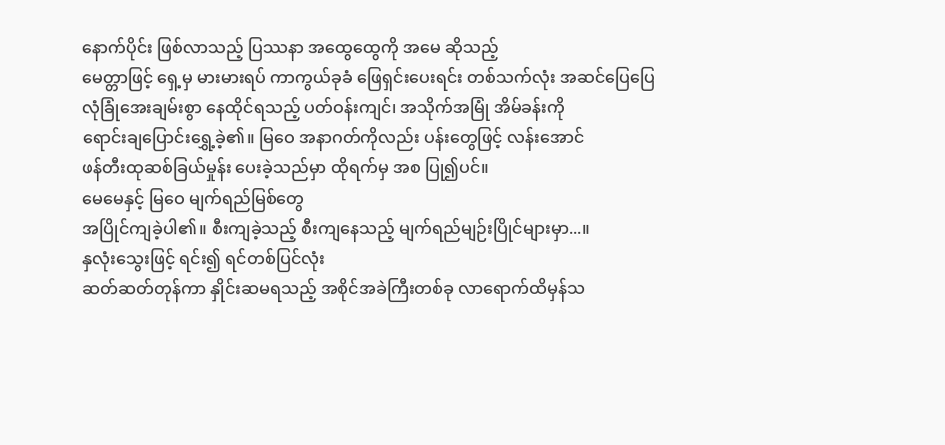နောက်ပိုင်း ဖြစ်လာသည့် ပြဿနာ အထွေထွေကို အမေ ဆိုသည့်
မေတ္တာဖြင့် ရှေ့မှ မားမားရပ် ကာကွယ်ခုခံ ဖြေရှင်းပေးရင်း တစ်သက်လုံး အဆင်ပြေပြေ
လုံခြုံအေးချမ်းစွာ နေထိုင်ရသည့် ပတ်ဝန်းကျင်၊ အသိုက်အမြုံ အိမ်ခန်းကို
ရောင်းချပြောင်းရွှေ့ခဲ့၏။ မြဝေ အနာဂတ်ကိုလည်း ပန်းတွေဖြင့် လန်းအောင်
ဖန်တီးထုဆစ်ခြယ်မှုန်း ပေးခဲ့သည်မှာ ထိုရက်မှ အစ ပြု၍ပင်။
မေမေနှင့် မြဝေ မျက်ရည်မြစ်တွေ
အပြိုင်ကျခဲ့ပါ၏။ စီးကျခဲ့သည့် စီးကျနေသည့် မျက်ရည်မျဉ်းပြိုင်များမှာ...။
နှလုံးသွေးဖြင့် ရင်း၍ ရင်တစ်ပြင်လုံး
ဆတ်ဆတ်တုန်ကာ နှိုင်းဆမရသည့် အစိုင်အခဲကြီးတစ်ခု လာရောက်ထိမှန်သ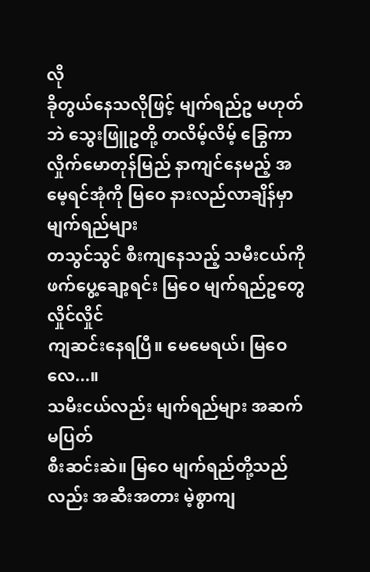လို
ခိုတွယ်နေသလိုဖြင့် မျက်ရည်ဥ မဟုတ်ဘဲ သွေးဖြူဥတို့ တလိမ့်လိမ့် ခြွေကာ
လှိုက်မောတုန်မြည် နာကျင်နေမည့် အမေ့ရင်အုံကို မြဝေ နားလည်လာချိန်မှာ မျက်ရည်များ
တသွင်သွင် စီးကျနေသည့် သမီးငယ်ကို ဖက်ပွေ့ချော့ရင်း မြဝေ မျက်ရည်ဥတွေ လှိုင်လှိုင်
ကျဆင်းနေရပြီ။ မေမေရယ်၊ မြဝေလေ...။
သမီးငယ်လည်း မျက်ရည်များ အဆက်မပြတ်
စီးဆင်းဆဲ။ မြဝေ မျက်ရည်တို့သည်လည်း အဆီးအတား မဲ့စွာကျ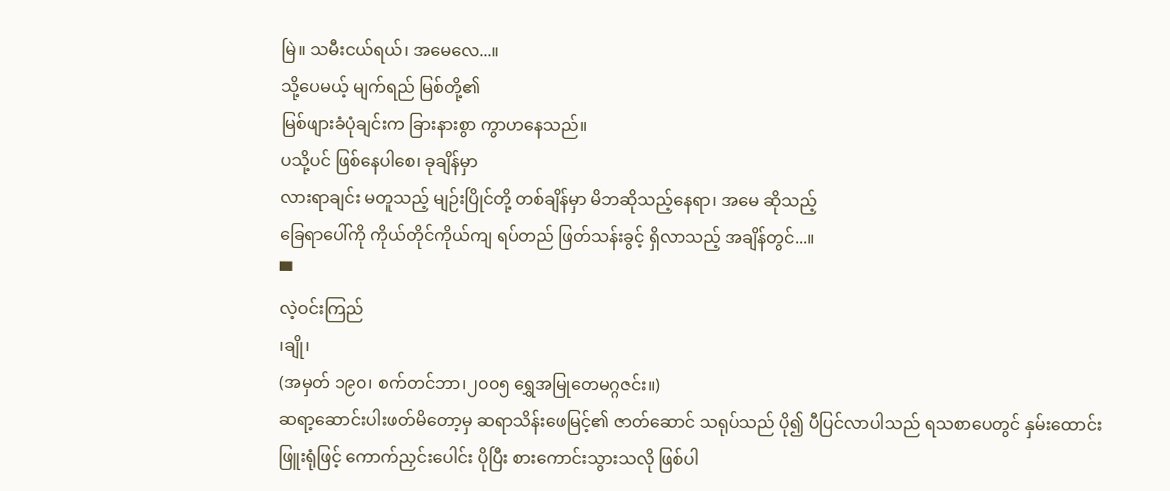မြဲ။ သမီးငယ်ရယ်၊ အမေလေ...။
သို့ပေမယ့် မျက်ရည် မြစ်တို့၏
မြစ်ဖျားခံပုံချင်းက ခြားနားစွာ ကွာဟနေသည်။
ပသို့ပင် ဖြစ်နေပါစေ၊ ခုချိန်မှာ
လားရာချင်း မတူသည့် မျဉ်းပြိုင်တို့ တစ်ချိန်မှာ မိဘဆိုသည့်နေရာ၊ အမေ ဆိုသည့်
ခြေရာပေါ်ကို ကိုယ်တိုင်ကိုယ်ကျ ရပ်တည် ဖြတ်သန်းခွင့် ရှိလာသည့် အချိန်တွင်...။
▀
လဲ့ဝင်းကြည်
၊ချို၊
(အမှတ် ၁၉၀၊ စက်တင်ဘာ၊၂၀၀၅ ရွှေအမြုတေမဂ္ဂဇင်း။)
ဆရာ့ဆောင်းပါးဖတ်မိတော့မှ ဆရာသိန်းဖေမြင့်၏ ဇာတ်ဆောင် သရုပ်သည် ပို၍ ပီပြင်လာပါသည် ရသစာပေတွင် နှမ်းထောင်းဖြူးရုံဖြင့် ကောက်ညှင်းပေါင်း ပိုပြီး စားကောင်းသွားသလို ဖြစ်ပါ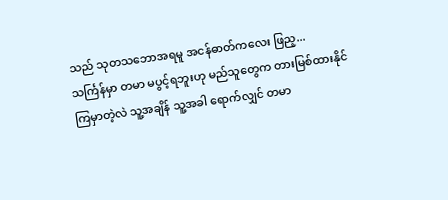သည် သုတသဘောအရမူ အငန်ဓာတ်ကလေး ဖြည့...
သင်္ကြန်မှာ တမာ မပွင့်ရဘူးဟု မည်သူတွေက တားမြစ်ထားနိုင် ကြမှာတဲ့လဲ သူ့အချိန် သူ့အခါ ရောက်လျှင် တမာ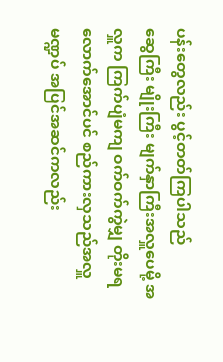ပန်းတွေလည်း ပွင့်တတ်ကြပါသည်
ဆွေကြီး မျိုးကြီး မျက်နှာကြီးအလှူပေမို့ အလှူက ကြက်ပျံမကျ ဝက်ဝက်ကွဲမျှ တိုးမရလောက်အောင်ပင် စည်ကားလှသည်အလှူမဏ္ဍပ် အပြင်အဆင်ကလည်း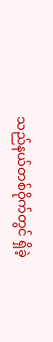သည်နယ်တစ်ဝိုက်တွင် ရှိခဲ့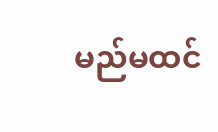မည်မထင်